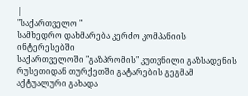|
"საქართველო "
სამხედრო დახმარება კერძო კომპანიის ინტერესებში
საქართველოში "გაზპრომის" კუთვნილი გაზსადენის რუსეთიდან თურქეთში გატარების გეგმამ აქტუალური გახადა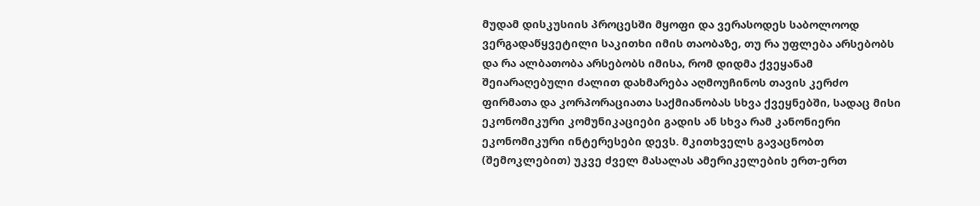მუდამ დისკუსიის პროცესში მყოფი და ვერასოდეს საბოლოოდ ვერგადაწყვეტილი საკითხი იმის თაობაზე, თუ რა უფლება არსებობს და რა ალბათობა არსებობს იმისა, რომ დიდმა ქვეყანამ შეიარაღებული ძალით დახმარება აღმოუჩინოს თავის კერძო ფირმათა და კორპორაციათა საქმიანობას სხვა ქვეყნებში, სადაც მისი ეკონომიკური კომუნიკაციები გადის ან სხვა რამ კანონიერი ეკონომიკური ინტერესები დევს. მკითხველს გავაცნობთ (შემოკლებით) უკვე ძველ მასალას ამერიკელების ერთ-ერთ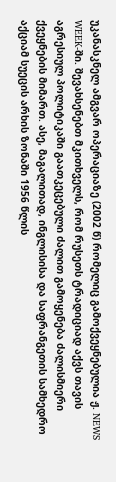უკანასკნელ ამგვარ ოპერაციაზე (2002 წ) რომელიც გამოქვეყნებულია ჟ. NEWS WEEK-ში. შევახსენებთ მკითხველს, რომ რუსეთს ტრადიციად აქვს თავის აგრესიულ პოლიტიკაში გაათკეცებული ძალით გამოყენება ძალისმიერი ქვეყნების მიმართ. ასე, მაგალითად, ინგლისისა და საფრანგეთის სამხედრო აქციამ სუეცის არხის ზონაში 1956 წლის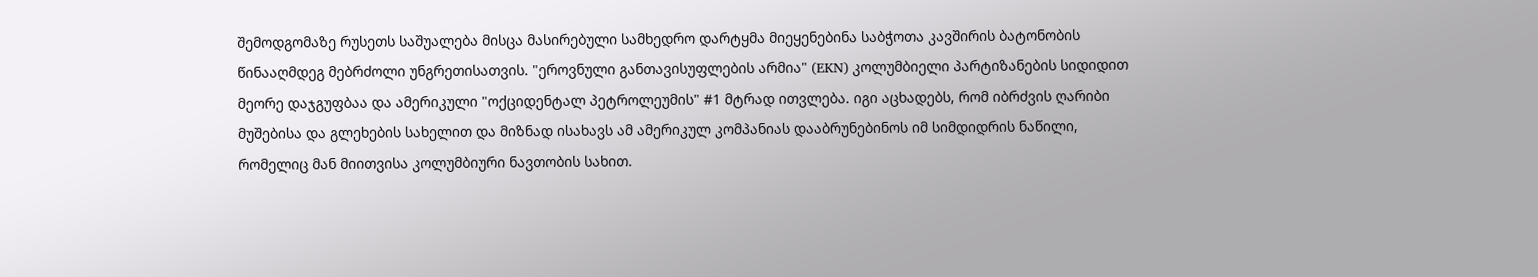შემოდგომაზე რუსეთს საშუალება მისცა მასირებული სამხედრო დარტყმა მიეყენებინა საბჭოთა კავშირის ბატონობის წინააღმდეგ მებრძოლი უნგრეთისათვის. "ეროვნული განთავისუფლების არმია" (EKN) კოლუმბიელი პარტიზანების სიდიდით მეორე დაჯგუფბაა და ამერიკული "ოქციდენტალ პეტროლეუმის" #1 მტრად ითვლება. იგი აცხადებს, რომ იბრძვის ღარიბი მუშებისა და გლეხების სახელით და მიზნად ისახავს ამ ამერიკულ კომპანიას დააბრუნებინოს იმ სიმდიდრის ნაწილი, რომელიც მან მიითვისა კოლუმბიური ნავთობის სახით.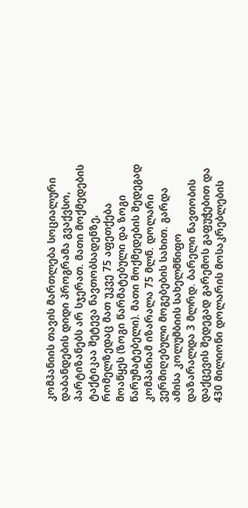კომპანიის თავის მართლება სოციალური დაბანდების დიდი პროგრამა გვაქვსო, პარტიზანებს არ სჯერათ. მათი მოქმედების ტაქტიკაა შეტევა ნავთობსადენზე, რომელზედაც მათ უკვე 75 აფეთქება მოაწყეს (ზოგი წარმატებული და ზოგი წარუმატებელი). მათი მოქმედების შედეგად კომპანიამ იზარალა 75 მლნ. დოლარი ვერმიღებული მოგებების სახით. გარდა ამისა კოლუმბიის სახელმწიფო დაზარალდა 3 მლრდ. ბარელი ნავთობის დაქცევის შედეგად გარემოს გაფუჭებით და 430 მილიონი დოლარის მოსაკრებლების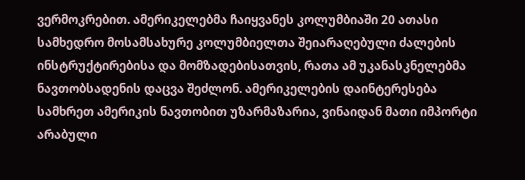ვერმოკრებით. ამერიკელებმა ჩაიყვანეს კოლუმბიაში 20 ათასი სამხედრო მოსამსახურე კოლუმბიელთა შეიარაღებული ძალების ინსტრუქტირებისა და მომზადებისათვის, რათა ამ უკანასკნელებმა ნავთობსადენის დაცვა შეძლონ. ამერიკელების დაინტერესება სამხრეთ ამერიკის ნავთობით უზარმაზარია, ვინაიდან მათი იმპორტი არაბული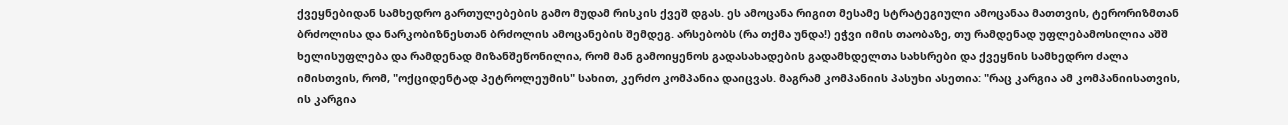ქვეყნებიდან სამხედრო გართულებების გამო მუდამ რისკის ქვეშ დგას. ეს ამოცანა რიგით მესამე სტრატეგიული ამოცანაა მათთვის, ტერორიზმთან ბრძოლისა და ნარკობიზნესთან ბრძოლის ამოცანების შემდეგ. არსებობს (რა თქმა უნდა!) ეჭვი იმის თაობაზე, თუ რამდენად უფლებამოსილია აშშ ხელისუფლება და რამდენად მიზანშეწონილია, რომ მან გამოიყენოს გადასახადების გადამხდელთა სახსრები და ქვეყნის სამხედრო ძალა იმისთვის, რომ, "ოქციდენტად პეტროლეუმის" სახით, კერძო კომპანია დაიცვას. მაგრამ კომპანიის პასუხი ასეთია: "რაც კარგია ამ კომპანიისათვის, ის კარგია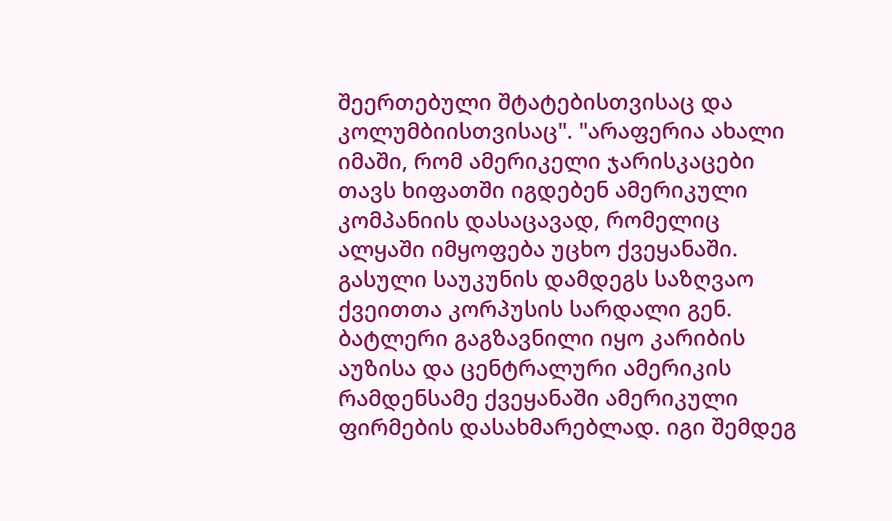შეერთებული შტატებისთვისაც და კოლუმბიისთვისაც". "არაფერია ახალი იმაში, რომ ამერიკელი ჯარისკაცები თავს ხიფათში იგდებენ ამერიკული კომპანიის დასაცავად, რომელიც ალყაში იმყოფება უცხო ქვეყანაში. გასული საუკუნის დამდეგს საზღვაო ქვეითთა კორპუსის სარდალი გენ. ბატლერი გაგზავნილი იყო კარიბის აუზისა და ცენტრალური ამერიკის რამდენსამე ქვეყანაში ამერიკული ფირმების დასახმარებლად. იგი შემდეგ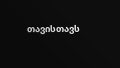თავისთავს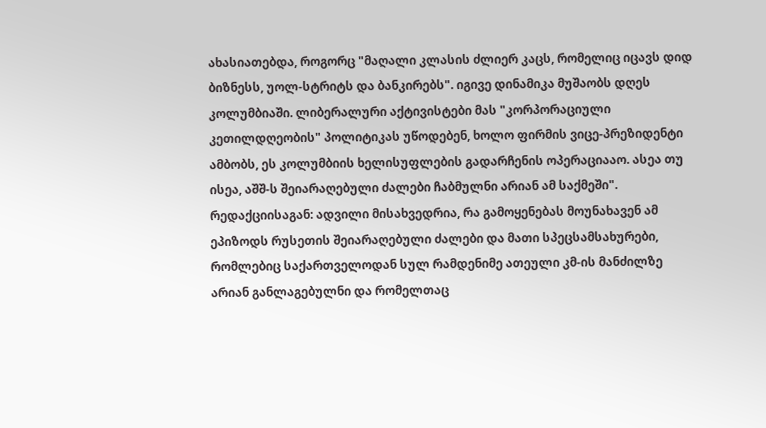ახასიათებდა, როგორც "მაღალი კლასის ძლიერ კაცს, რომელიც იცავს დიდ ბიზნესს, უოლ-სტრიტს და ბანკირებს". იგივე დინამიკა მუშაობს დღეს კოლუმბიაში. ლიბერალური აქტივისტები მას "კორპორაციული კეთილდღეობის" პოლიტიკას უწოდებენ, ხოლო ფირმის ვიცე-პრეზიდენტი ამბობს, ეს კოლუმბიის ხელისუფლების გადარჩენის ოპერაციააო. ასეა თუ ისეა, აშშ-ს შეიარაღებული ძალები ჩაბმულნი არიან ამ საქმეში".
რედაქციისაგან: ადვილი მისახვედრია, რა გამოყენებას მოუნახავენ ამ ეპიზოდს რუსეთის შეიარაღებული ძალები და მათი სპეცსამსახურები, რომლებიც საქართველოდან სულ რამდენიმე ათეული კმ-ის მანძილზე არიან განლაგებულნი და რომელთაც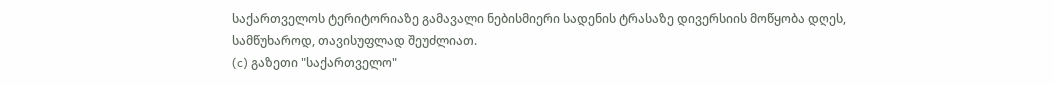საქართველოს ტერიტორიაზე გამავალი ნებისმიერი სადენის ტრასაზე დივერსიის მოწყობა დღეს, სამწუხაროდ, თავისუფლად შეუძლიათ.
(c) გაზეთი "საქართველო"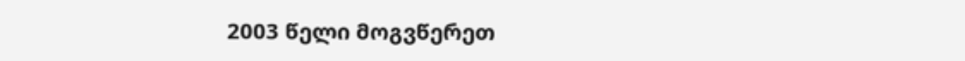2003 წელი მოგვწერეთ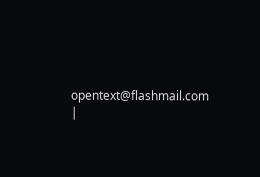opentext@flashmail.com |